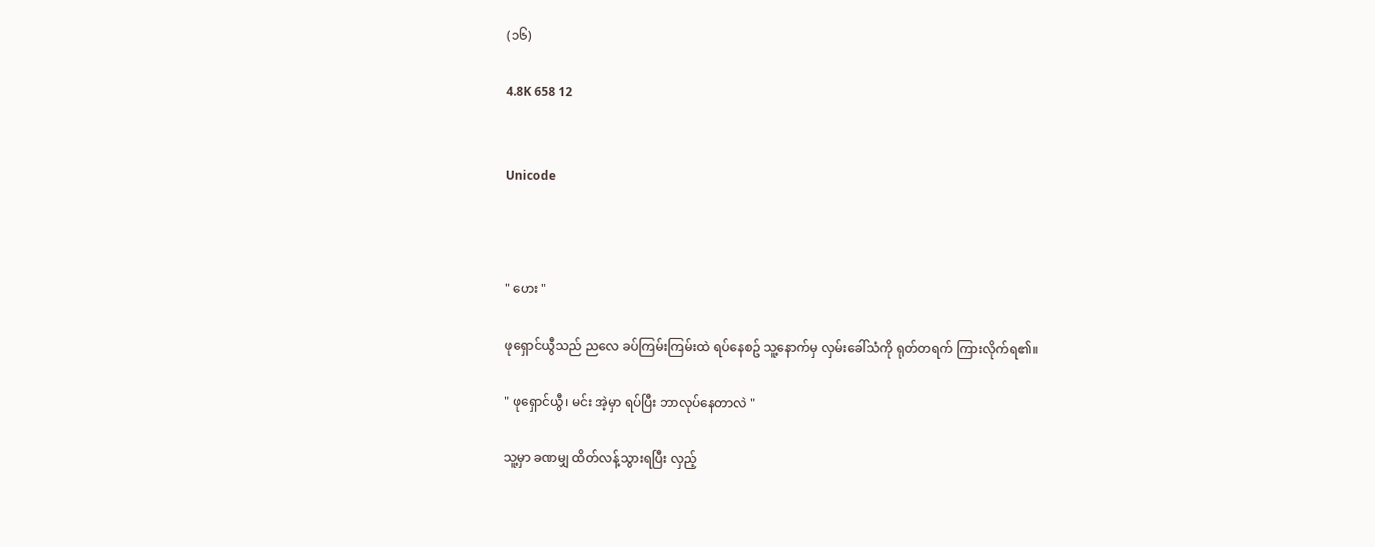(၁၆)

4.8K 658 12


Unicode



" ဟေး "

ဖုရှောင်ယွီသည် ညလေ ခပ်ကြမ်းကြမ်းထဲ ရပ်နေစဥ် သူ့နောက်မှ လှမ်းခေါ်သံကို ရုတ်တရက် ကြားလိုက်ရ၏။

" ဖုရှောင်ယွီ၊ မင်း အဲ့မှာ ရပ်ပြီး ဘာလုပ်နေတာလဲ "

သူ့မှာ ခဏမျှ ထိတ်လန့်သွားရပြီး လှည့်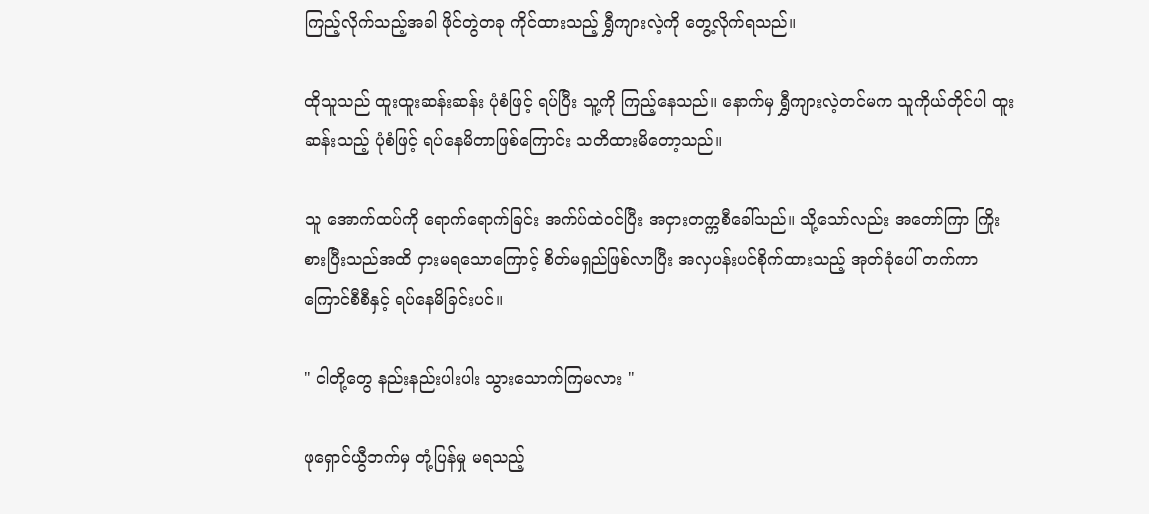ကြည့်လိုက်သည့်အခါ ဖိုင်တွဲတခု ကိုင်ထားသည့် ရွှီကျားလဲ့ကို တွေ့လိုက်ရသည်။

ထိုသူသည် ထူးထူးဆန်းဆန်း ပုံစံဖြင့် ရပ်ပြီး သူ့ကို ကြည့်နေသည်။ နောက်မှ ရွှီကျားလဲ့တင်မက သူကိုယ်တိုင်ပါ ထူးဆန်းသည့် ပုံစံဖြင့် ရပ်နေမိတာဖြစ်ကြောင်း သတိထားမိတော့သည်။

သူ အောက်ထပ်ကို ရောက်ရောက်ခြင်း အက်ပ်ထဲဝင်ပြီး အငှားတက္ကစီခေါ်သည်။ သို့သော်လည်း အတော်ကြာ ကြိုးစားပြီးသည်အထိ ငှားမရသောကြောင့် စိတ်မရှည်ဖြစ်လာပြီး အလှပန်းပင်စိုက်ထားသည့် အုတ်ခုံပေါ် တက်ကာ ကြောင်စီစီနှင့် ရပ်နေမိခြင်းပင်။

" ငါတို့တွေ နည်းနည်းပါးပါး သွားသောက်ကြမလား "

ဖုရှောင်ယွီဘက်မှ တုံ့ပြန်မှု မရသည့်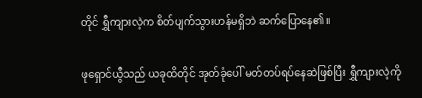တိုင် ရွှီကျားလဲ့က စိတ်ပျက်သွားဟန်မရှိဘဲ ဆက်ပြောနေ၏။

ဖုရှောင်ယွီသည် ယခုထိတိုင် အုတ်ခုံပေါ် မတ်တပ်ရပ်နေဆဲဖြစ်ပြီး ရွှီကျားလဲ့ကို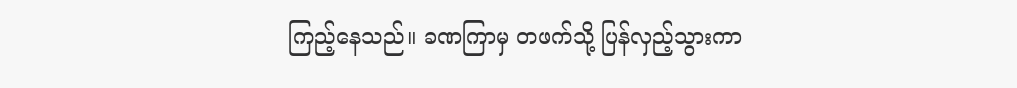ကြည့်နေသည်။ ခဏကြာမှ တဖက်သို့ ပြန်လှည့်သွားကာ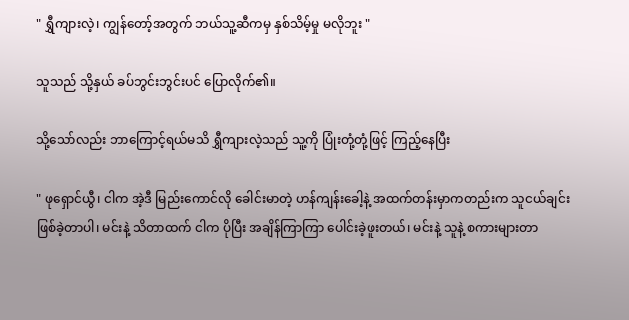" ရွှီကျားလဲ့၊ ကျွန်တော့်အတွက် ဘယ်သူ့ဆီကမှ နှစ်သိမ့်မှု မလိုဘူး "

သူသည် သို့နှယ် ခပ်ဘွင်းဘွင်းပင် ပြောလိုက်၏။

သို့သော်လည်း ဘာကြောင့်ရယ်မသိ ရွှီကျားလဲ့သည် သူ့ကို ပြုံးတုံ့တုံ့ဖြင့် ကြည့်နေပြီး

" ဖုရှောင်ယွီ၊ ငါက အဲ့ဒီ မြည်းကောင်လို ခေါင်းမာတဲ့ ဟန်ကျန်းခေါ့နဲ့ အထက်တန်းမှာကတည်းက သူငယ်ချင်းဖြစ်ခဲ့တာပါ၊ မင်းနဲ့ သိတာထက် ငါက ပိုပြီး အချိန်ကြာကြာ ပေါင်းခဲ့ဖူးတယ်၊ မင်းနဲ့ သူနဲ့ စကားများတာ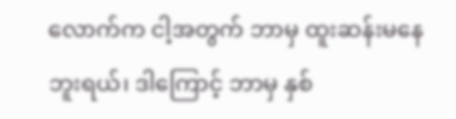လောက်က ငါ့အတွက် ဘာမှ ထူးဆန်းမနေဘူးရယ်၊ ဒါကြောင့် ဘာမှ နှစ်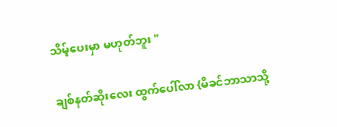သိမ့်ပေးမှာ မဟုတ်ဘူး "

ချစ်နတ်ဆိုးလေး ထွက်ပေါ်လာ {မိခင်ဘာသာသို့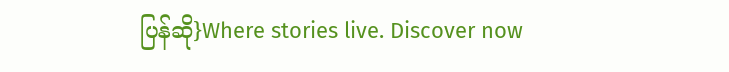ပြန်ဆို}Where stories live. Discover now